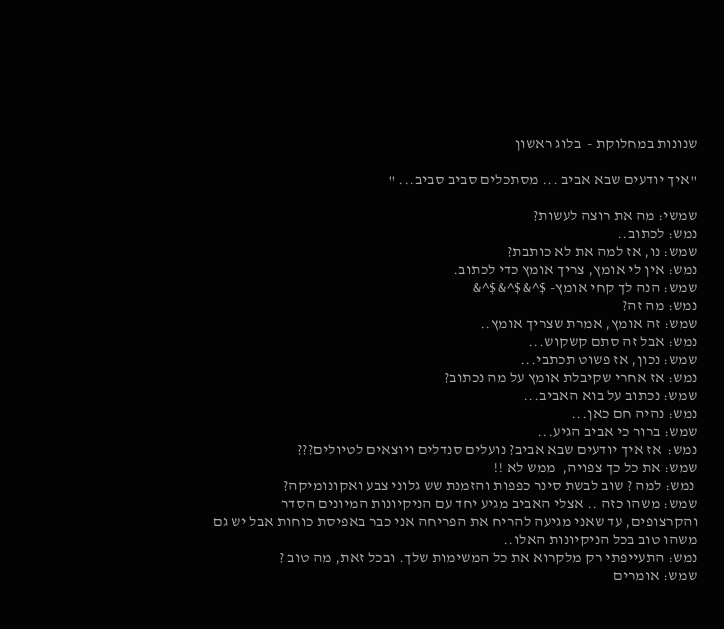שנונות במחלוקת -  בלוג ראשון

"איך יודעים שבא אביב ... מסתכלים סביב סביב... "

שמשי: מה את רוצה לעשות?
נמש: לכתוב..
שמש: נו, אז למה את לא כותבת?
נמש: אין לי אומץ, צריך אומץ כדי לכתוב.
שמש: הנה לך קחי אומץ- $^&$^&$^&
נמש: מה זה?
שמש: זה אומץ, אמרת שצריך אומץ..
נמש: אבל זה סתם קשקוש...
שמש: נכון, אז פשוט תכתבי...
נמש: אז אחרי שקיבלת אומץ על מה נכתוב?
שמש: נכתוב על בוא האביב...
נמש: נהיה חם כאן...
שמש: ברור כי אביב הגיע...
נמש:  אז איך יודעים שבא אביב? נועלים סנדלים ויוצאים לטיולים???
שמש: את כל כך צפויה,  ממש לא !!
 נמש: למה ? שוב לבשת סינר כפפות והזמנת שש גלוני צבע ואקונומיקה?
שמש: משהו כזה .. אצלי האביב מגיע יחד עם הניקיונות המיונים הסדר והקרצופים, עד שאני מגיעה להריח את הפריחה אני כבר באפיסת כוחות אבל יש גם משהו טוב בכל הניקיונות האלו..
נמש: התעייפתי רק מלקרוא את כל המשימות שלך. ובכל זאת, מה טוב ?
שמש: אומרים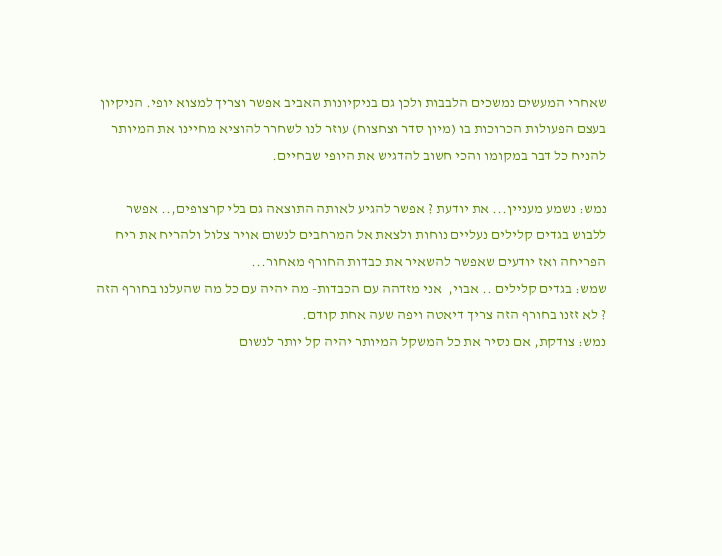שאחרי המעשים נמשכים הלבבות ולכן גם בניקיונות האביב אפשר וצריך למצוא יופי. הניקיון בעצם הפעולות הכרוכות בו (מיון סדר וצחצוח) עוזר לנו לשחרר להוציא מחיינו את המיותר להניח כל דבר במקומו והכי חשוב להדגיש את היופי שבחיים.

נמש: נשמע מעניין... את יודעת ? אפשר להגיע לאותה התוצאה גם בלי קרצופים,.. אפשר ללבוש בגדים קלילים נעליים נוחות ולצאת אל המרחבים לנשום אויר צלול ולהריח את ריח הפריחה ואז יודעים שאפשר להשאיר את כבדות החורף מאחור...
שמש: בגדים קלילים .. אבוי,  אני מזדהה עם הכבדות- מה יהיה עם כל מה שהעלנו בחורף הזה ? לא זזנו בחורף הזה צריך דיאטה ויפה שעה אחת קודם.
נמש: צודקת, אם נסיר את כל המשקל המיותר יהיה קל יותר לנשום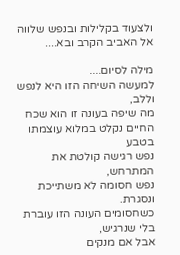ולצעוד בקלילות ובנפש שלווה אל האביב הקרב ובא....

מילה לסיום....
למעשה השיחה הזו היא לנפש וללב,
מה שיפה בעונה זו הוא שכח החיים נקלט במלוא עוצמתו בטבע
נפש רגישה קולטת את המתרחש,
נפש חסומה לא משתייכת ונסגרת.
כשחסומים העונה הזו עוברת בלי שנרגיש,
אבל אם מנקים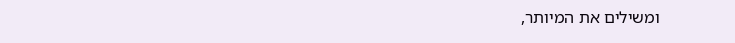ומשילים את המיותר,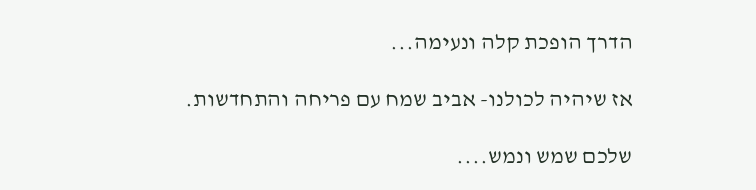הדרך הופכת קלה ונעימה...

אז שיהיה לכולנו- אביב שמח עם פריחה והתחדשות.

שלכם שמש ונמש....